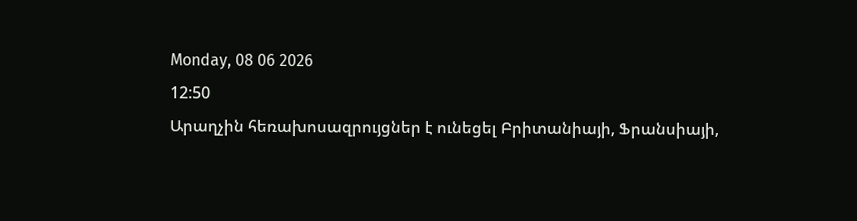Monday, 08 06 2026
12:50
Արաղչին հեռախոսազրույցներ է ունեցել Բրիտանիայի, Ֆրանսիայի,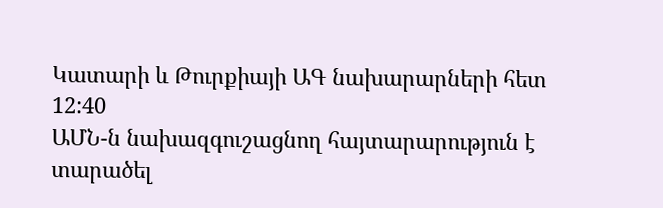Կատարի և Թուրքիայի ԱԳ նախարարների հետ
12:40
ԱՄՆ-ն նախազգուշացնող հայտարարություն է տարածել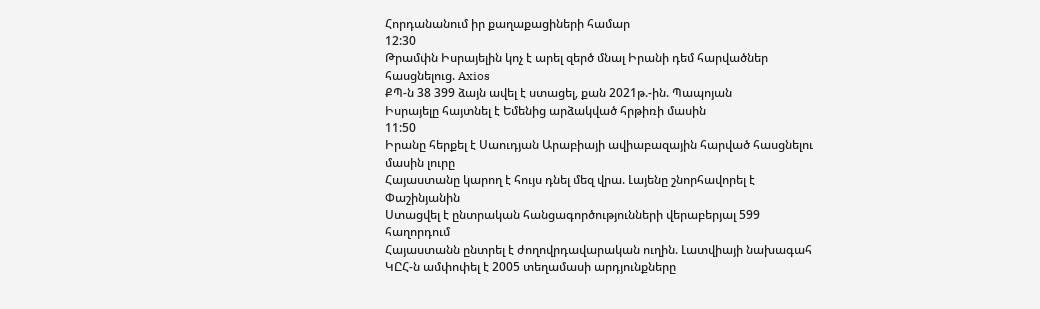Հորդանանում իր քաղաքացիների համար
12:30
Թրամփն Իսրայելին կոչ է արել զերծ մնալ Իրանի դեմ հարվածներ հասցնելուց. Axios
ՔՊ-ն 38 399 ձայն ավել է ստացել, քան 2021թ.-ին. Պապոյան
Իսրայելը հայտնել է Եմենից արձակված հրթիռի մասին
11:50
Իրանը հերքել է Սաուդյան Արաբիայի ավիաբազային հարված հասցնելու մասին լուրը
Հայաստանը կարող է հույս դնել մեզ վրա. Լայենը շնորհավորել է Փաշինյանին
Ստացվել է ընտրական հանցագործությունների վերաբերյալ 599 հաղորդում
Հայաստանն ընտրել է ժողովրդավարական ուղին. Լատվիայի նախագահ
ԿԸՀ-ն ամփոփել է 2005 տեղամասի արդյունքները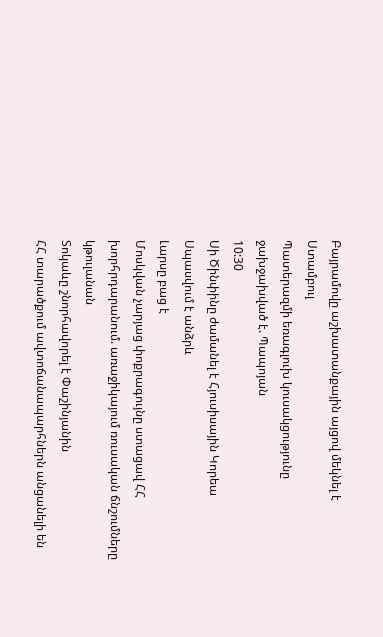Բայրամովը աշխատանքային այցով մեկնել է Ստամբուլ
Պատերազմի եռագլուխ կուսակցությունը ջախջախված է. Պապոյան
10:30
Սի Ծինփինը ժամանել է Հյուսիսային Կորեա
Սպասվում է անձրև
Լարսը բաց է
Մոսկվան չարյաց փոքրագույնը ստացավ ՀՀ խորհրդարանում. առաջիկայում ռուսական ճնշումները կթուլանան
Տոկաևը շնորհավորել է Փաշինյանին
ՀՀ տարածքում ավտոճանապարհներն անցանելի են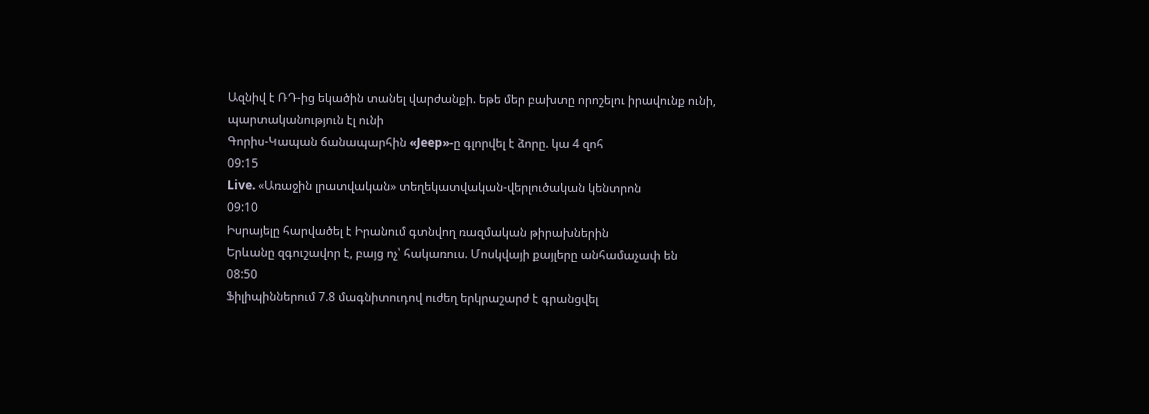Ազնիվ է ՌԴ-ից եկածին տանել վարժանքի. եթե մեր բախտը որոշելու իրավունք ունի, պարտականություն էլ ունի
Գորիս-Կապան ճանապարհին «Jeep»-ը գլորվել է ձորը. կա 4 զոհ
09:15
Live. «Առաջին լրատվական» տեղեկատվական-վերլուծական կենտրոն
09:10
Իսրայելը հարվածել է Իրանում գտնվող ռազմական թիրախներին
Երևանը զգուշավոր է, բայց ոչ՝ հակառուս. Մոսկվայի քայլերը անհամաչափ են
08:50
Ֆիլիպիններում 7.8 մագնիտուդով ուժեղ երկրաշարժ է գրանցվել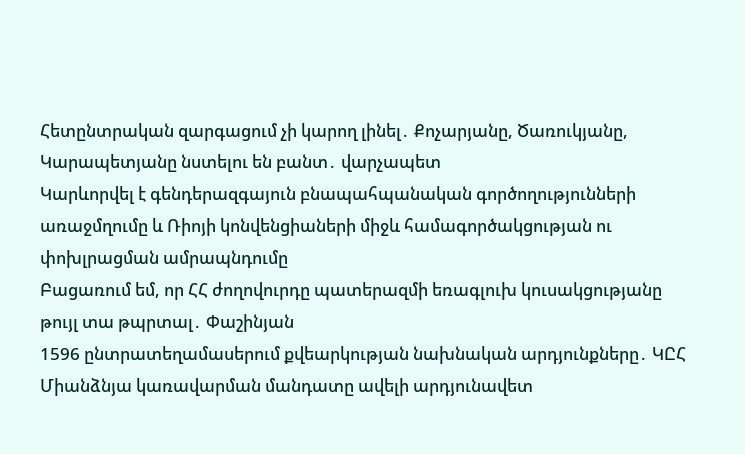Հետընտրական զարգացում չի կարող լինել․ Քոչարյանը, Ծառուկյանը, Կարապետյանը նստելու են բանտ․ վարչապետ
Կարևորվել է գենդերազգայուն բնապահպանական գործողությունների առաջմղումը և Ռիոյի կոնվենցիաների միջև համագործակցության ու փոխլրացման ամրապնդումը
Բացառում եմ, որ ՀՀ ժողովուրդը պատերազմի եռագլուխ կուսակցությանը թույլ տա թպրտալ․ Փաշինյան
1596 ընտրատեղամասերում քվեարկության նախնական արդյունքները․ ԿԸՀ
Միանձնյա կառավարման մանդատը ավելի արդյունավետ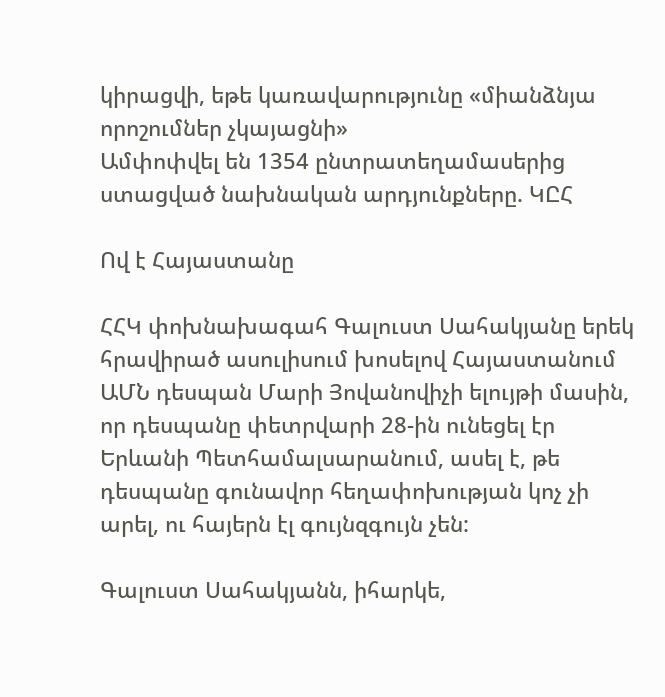կիրացվի, եթե կառավարությունը «միանձնյա որոշումներ չկայացնի»
Ամփոփվել են 1354 ընտրատեղամասերից ստացված նախնական արդյունքները. ԿԸՀ

Ով է Հայաստանը

ՀՀԿ փոխնախագահ Գալուստ Սահակյանը երեկ հրավիրած ասուլիսում խոսելով Հայաստանում ԱՄՆ դեսպան Մարի Յովանովիչի ելույթի մասին, որ դեսպանը փետրվարի 28-ին ունեցել էր Երևանի Պետհամալսարանում, ասել է, թե դեսպանը գունավոր հեղափոխության կոչ չի արել, ու հայերն էլ գույնզգույն չեն:

Գալուստ Սահակյանն, իհարկե,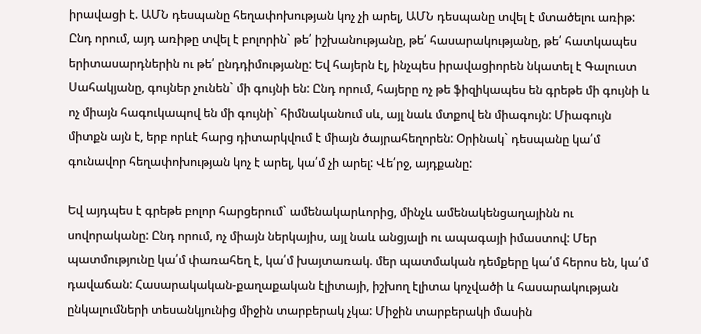իրավացի է. ԱՄՆ դեսպանը հեղափոխության կոչ չի արել, ԱՄՆ դեսպանը տվել է մտածելու առիթ: Ընդ որում, այդ առիթը տվել է բոլորին` թե՛ իշխանությանը, թե՛ հասարակությանը, թե՛ հատկապես երիտասարդներին ու թե՛ ընդդիմությանը: Եվ հայերն էլ, ինչպես իրավացիորեն նկատել է Գալուստ Սահակյանը, գույներ չունեն` մի գույնի են: Ընդ որում, հայերը ոչ թե ֆիզիկապես են գրեթե մի գույնի և ոչ միայն հագուկապով են մի գույնի` հիմնականում սև, այլ նաև մտքով են միագույն: Միագույն միտքն այն է, երբ որևէ հարց դիտարկվում է միայն ծայրահեղորեն: Օրինակ` դեսպանը կա՛մ գունավոր հեղափոխության կոչ է արել, կա՛մ չի արել: Վե՛րջ, այդքանը:

Եվ այդպես է գրեթե բոլոր հարցերում` ամենակարևորից, մինչև ամենակենցաղայինն ու սովորականը: Ընդ որում, ոչ միայն ներկայիս, այլ նաև անցյալի ու ապագայի իմաստով: Մեր պատմությունը կա՛մ փառահեղ է, կա՛մ խայտառակ. մեր պատմական դեմքերը կա՛մ հերոս են, կա՛մ դավաճան: Հասարակական-քաղաքական էլիտայի, իշխող էլիտա կոչվածի և հասարակության ընկալումների տեսանկյունից միջին տարբերակ չկա: Միջին տարբերակի մասին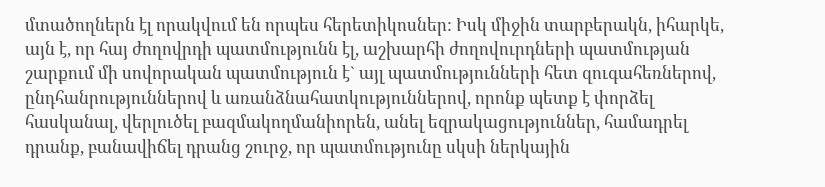մտածողներն էլ որակվում են որպես հերետիկոսներ: Իսկ միջին տարբերակն, իհարկե, այն է, որ հայ ժողովրդի պատմությունն էլ, աշխարհի ժողովուրդների պատմության շարքում մի սովորական պատմություն է` այլ պատմությունների հետ զուգահեռներով, ընդհանրություններով և առանձնահատկություններով, որոնք պետք է փորձել հասկանալ, վերլուծել բազմակողմանիորեն, անել եզրակացություններ, համադրել դրանք, բանավիճել դրանց շուրջ, որ պատմությունը սկսի ներկային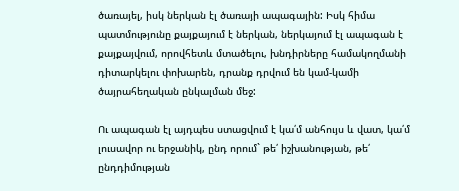ծառայել, իսկ ներկան էլ ծառայի ապագային: Իսկ հիմա պատմությունը քայքայում է ներկան, ներկայում էլ ապագան է քայքայվում, որովհետև մտածելու, խնդիրները համակողմանի դիտարկելու փոխարեն, դրանք դրվում են կամ-կամի ծայրահեղական ընկալման մեջ:

Ու ապագան էլ այդպես ստացվում է կա՛մ անհույս և վատ, կա՛մ լուսավոր ու երջանիկ, ընդ որում` թե՛ իշխանության, թե՛ ընդդիմության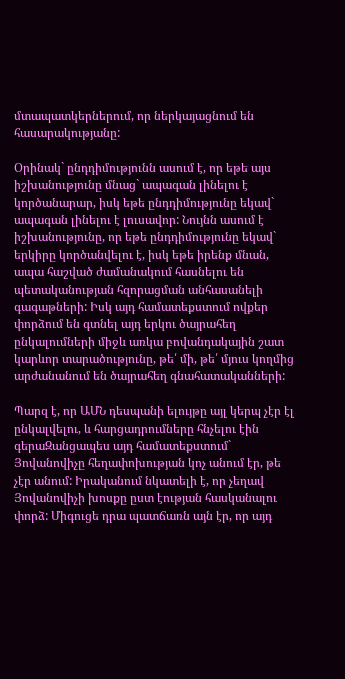մտապատկերներում, որ ներկայացնում են հասարակությանը:

Օրինակ` ընդդիմությունն ասում է, որ եթե այս իշխանությունը մնաց` ապագան լինելու է կործանարար, իսկ եթե ընդդիմությունը եկավ` ապագան լինելու է լուսավոր: Նույնն ասում է իշխանությունը, որ եթե ընդդիմությունը եկավ` երկիրը կործանվելու է, իսկ եթե իրենք մնան, ապա հաշված ժամանակում հասնելու են պետականության հզորացման անհասանելի գագաթների: Իսկ այդ համատեքստում ովքեր փորձում են գտնել այդ երկու ծայրահեղ ընկալումների միջև առկա բովանդակային շատ կարևոր տարածությունը, թե՛ մի, թե՛ մյուս կողմից արժանանում են ծայրահեղ գնահատականների:

Պարզ է, որ ԱՄՆ դեսպանի ելույթը այլ կերպ չէր էլ ընկալվելու, և հարցադրումները հնչելու էին գերաԶանցապես այդ համատեքստում` Յովանովիչը հեղափոխության կոչ անում էր, թե չէր անում: Իրականում նկատելի է, որ չեղավ Յովանովիչի խոսքը ըստ էության հասկանալու փորձ: Միգուցե դրա պատճառն այն էր, որ այդ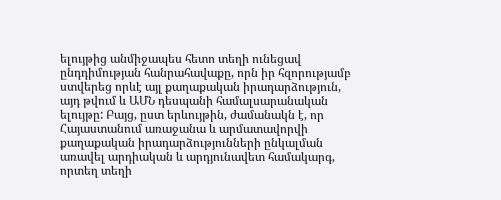ելույթից անմիջապես հետո տեղի ունեցավ ընդդիմության հանրահավաքը, որն իր հզորությամբ ստվերեց որևէ այլ քաղաքական իրադարձություն, այդ թվում և ԱՄՆ դեսպանի համալսարանական ելույթը: Բայց, ըստ երևույթին, ժամանակն է, որ Հայաստանում առաջանա և արմատավորվի քաղաքական իրադարձությունների ընկալման առավել արդիական և արդյունավետ համակարգ, որտեղ տեղի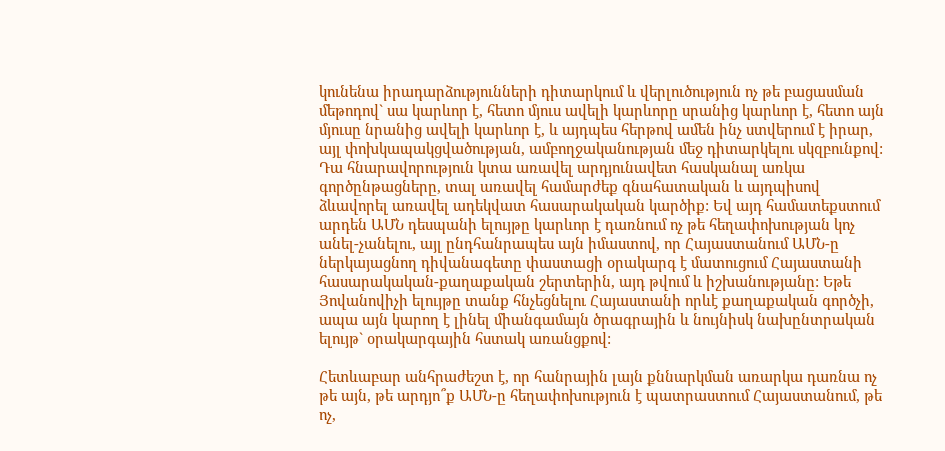կունենա իրադարձությունների դիտարկում և վերլուծություն ոչ թե բացասման մեթոդով` սա կարևոր է, հետո մյուս ավելի կարևորը սրանից կարևոր է, հետո այն մյուսը նրանից ավելի կարևոր է, և այդպես հերթով ամեն ինչ ստվերում է իրար, այլ փոխկապակցվածության, ամբողջականության մեջ դիտարկելու սկզբունքով: Դա հնարավորություն կտա առավել արդյունավետ հասկանալ առկա գործընթացները, տալ առավել համարժեք գնահատական և այդպիսով ձևավորել առավել ադեկվատ հասարակական կարծիք: Եվ այդ համատեքստում արդեն ԱՄՆ դեսպանի ելույթը կարևոր է դառնում ոչ թե հեղափոխության կոչ անել-չանելու, այլ ընդհանրապես այն իմաստով, որ Հայաստանում ԱՄՆ-ը ներկայացնող դիվանագետը փաստացի օրակարգ է մատուցում Հայաստանի հասարակական-քաղաքական շերտերին, այդ թվում և իշխանությանը: Եթե Յովանովիչի ելույթը տանք հնչեցնելու Հայաստանի որևէ քաղաքական գործչի, ապա այն կարող է լինել միանգամայն ծրագրային և նույնիսկ նախընտրական ելույթ` օրակարգային հստակ առանցքով:

Հետևաբար անհրաժեշտ է, որ հանրային լայն քննարկման առարկա դառնա ոչ թե այն, թե արդյո՞ք ԱՄՆ-ը հեղափոխություն է պատրաստում Հայաստանում, թե ոչ,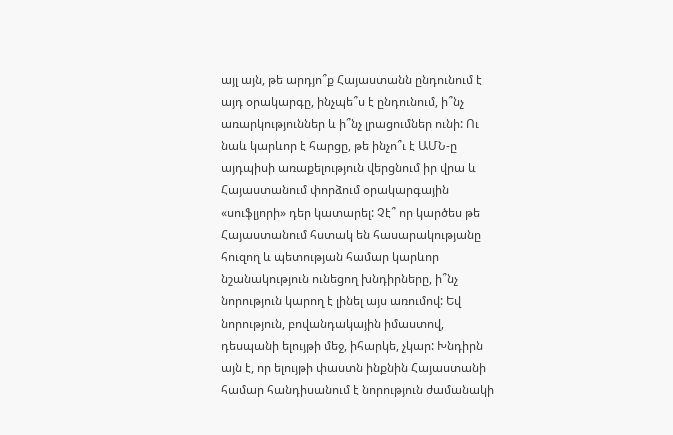այլ այն, թե արդյո՞ք Հայաստանն ընդունում է այդ օրակարգը, ինչպե՞ս է ընդունում, ի՞նչ առարկություններ և ի՞նչ լրացումներ ունի: Ու նաև կարևոր է հարցը, թե ինչո՞ւ է ԱՄՆ-ը այդպիսի առաքելություն վերցնում իր վրա և Հայաստանում փորձում օրակարգային «սուֆլյորի» դեր կատարել: Չէ՞ որ կարծես թե Հայաստանում հստակ են հասարակությանը հուզող և պետության համար կարևոր նշանակություն ունեցող խնդիրները, ի՞նչ նորություն կարող է լինել այս առումով: Եվ նորություն, բովանդակային իմաստով, դեսպանի ելույթի մեջ, իհարկե, չկար: Խնդիրն այն է, որ ելույթի փաստն ինքնին Հայաստանի համար հանդիսանում է նորություն ժամանակի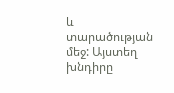և տարածության մեջ: Այստեղ խնդիրը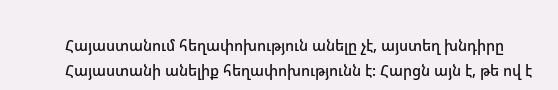Հայաստանում հեղափոխություն անելը չէ, այստեղ խնդիրը Հայաստանի անելիք հեղափոխությունն է: Հարցն այն է, թե ով է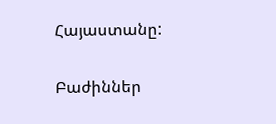Հայաստանը:

Բաժիններ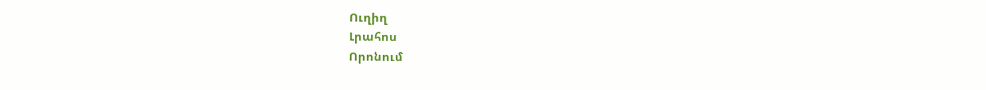Ուղիղ
Լրահոս
Որոնում